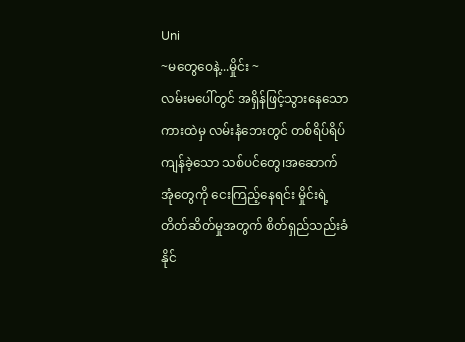Uni
~မတွေဝေနဲ့...မှိုင်း ~
လမ်းမပေါ်တွင် အရှိန်ဖြင့်သွားနေသော ကားထဲမှ လမ်းနံဘေးတွင် တစ်ရိပ်ရိပ်ကျန်ခဲ့သော သစ်ပင်တွေ၊အဆောက်အုံတွေကို ငေးကြည့်နေရင်း မှိုင်းရဲ့ တိတ်ဆိတ်မှုအတွက် စိတ်ရှည်သည်းခံနိုင်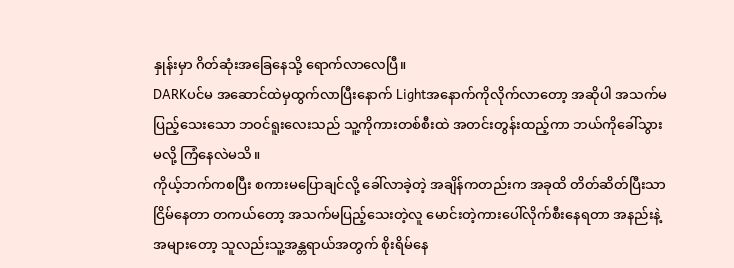နှုန်းမှာ ဂိတ်ဆုံးအခြေနေသို့ ရောက်လာလေပြီ။
DARKပင်မ အဆောင်ထဲမှထွက်လာပြီးနောက် Lightအနောက်ကိုလိုက်လာတော့ အဆိုပါ အသက်မပြည့်သေးသော ဘဝင်ရူးလေးသည် သူ့ကိုကားတစ်စီးထဲ အတင်းတွန်းထည့်ကာ ဘယ်ကိုခေါ်သွားမလို့ ကြံနေလဲမသိ။
ကိုယ့်ဘက်ကစပြီး စကားမပြောချင်လို့ ခေါ်လာခဲ့တဲ့ အချိန်ကတည်းက အခုထိ တိတ်ဆိတ်ပြီးသာငြိမ်နေတာ တကယ်တော့ အသက်မပြည့်သေးတဲ့လူ မောင်းတဲ့ကားပေါ်လိုက်စီးနေရတာ အနည်းနဲ့အများတော့ သူလည်းသူ့အန္တရာယ်အတွက် စိုးရိမ်နေ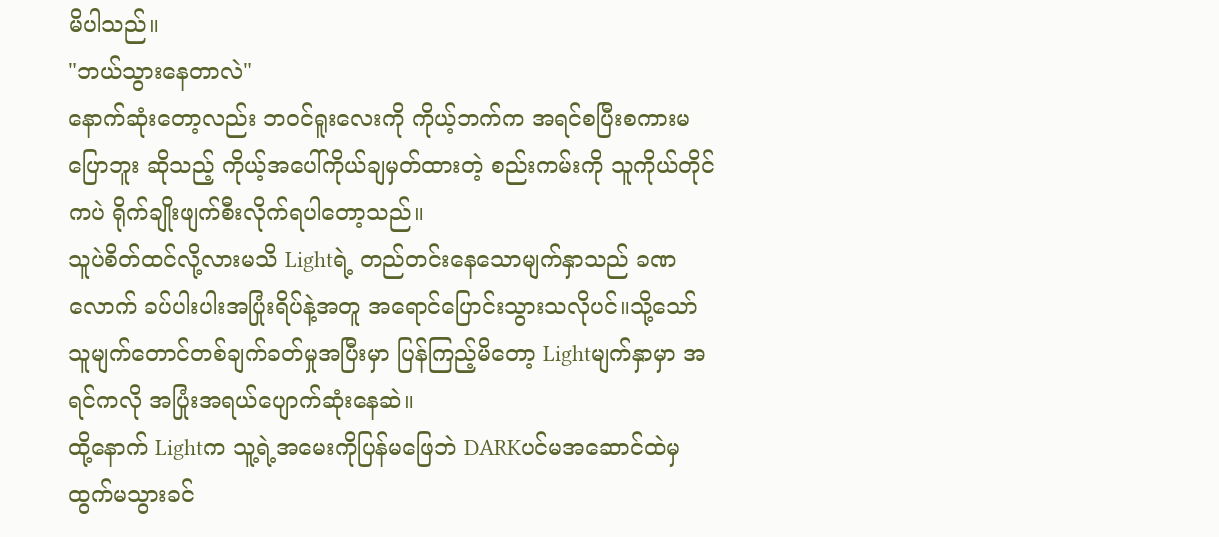မိပါသည်။
"ဘယ်သွားနေတာလဲ"
နောက်ဆုံးတော့လည်း ဘဝင်ရူးလေးကို ကိုယ့်ဘက်က အရင်စပြီးစကားမပြောဘူး ဆိုသည့် ကိုယ့်အပေါ်ကိုယ်ချမှတ်ထားတဲ့ စည်းကမ်းကို သူကိုယ်တိုင်ကပဲ ရိုက်ချိုးဖျက်စီးလိုက်ရပါတော့သည်။
သူပဲစိတ်ထင်လို့လားမသိ Lightရဲ့ တည်တင်းနေသောမျက်နှာသည် ခဏလောက် ခပ်ပါးပါးအပြုံးရိပ်နဲ့အတူ အရောင်ပြောင်းသွားသလိုပင်။သို့သော် သူမျက်တောင်တစ်ချက်ခတ်မှုအပြီးမှာ ပြန်ကြည့်မိတော့ Lightမျက်နှာမှာ အရင်ကလို အပြုံးအရယ်ပျောက်ဆုံးနေဆဲ။
ထို့နောက် Lightက သူ့ရဲ့အမေးကိုပြန်မဖြေဘဲ DARKပင်မအဆောင်ထဲမှ ထွက်မသွားခင်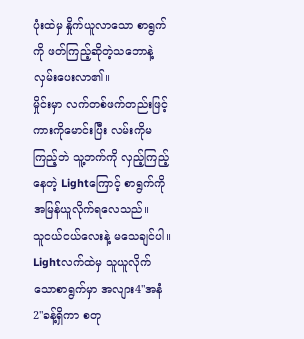ပုံးထဲမှ နှိုက်ယူလာသော စာရွက်ကို ဖတ်ကြည့်ဆိုတဲ့သဘောနဲ့ လှမ်းပေးလာ၏။
မှိုင်းမှာ လက်တစ်ဖက်တည်းဖြင့် ကားကိုမောင်းပြီး လမ်းကိုမကြည့်ဘဲ သူ့ဘက်ကို လှည့်ကြည့်နေတဲ့ Lightကြောင့် စာရွက်ကို အမြန်ယူလိုက်ရလေသည်။
သူငယ်ငယ်လေးနဲ့ မသေချင်ပါ။
Lightလက်ထဲမှ သူယူလိုက်သောစာရွက်မှာ အလျား4"အနံ2"ခန့်ရှိကာ စတု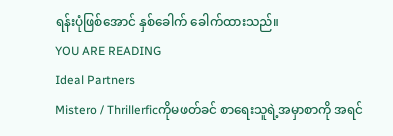ရန်းပုံဖြစ်အောင် နှစ်ခေါက် ခေါက်ထားသည်။
YOU ARE READING
Ideal Partners
Mistero / Thrillerficကိုမဖတ်ခင် စာရေးသူရဲ့အမှာစာကို အရင်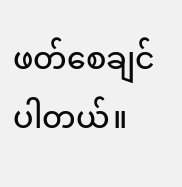ဖတ်စေချင်ပါတယ်။